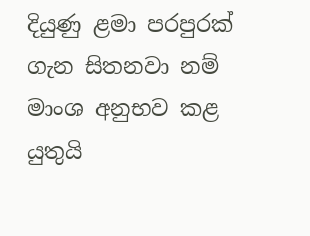දියුණු ළමා පරපුරක් ගැන සිතනවා නම් මාංශ අනුභව කළ යුතුයි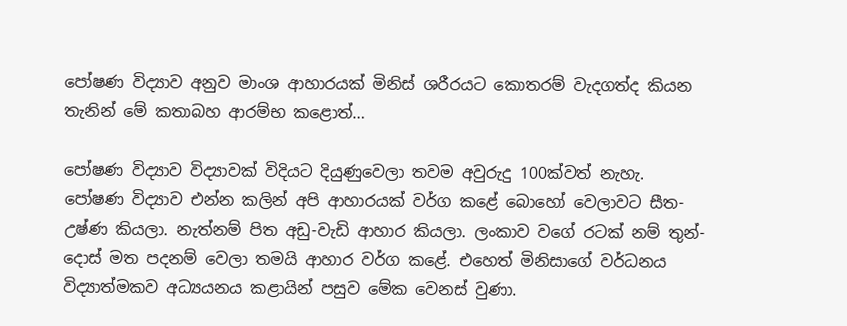පෝෂණ විද්‍යාව අනුව මාංශ ආහාරයක් මිනිස් ශරීරයට කොතරම් වැදගත්ද කියන තැනින් මේ කතාබහ ආරම්භ කළොත්…

පෝෂණ විද්‍යාව විද්‍යාවක් විදියට දියුණුවෙලා තවම අවුරුදු 100ක්වත් නැහැ. පෝෂණ විද්‍යාව එන්න කලින් අපි ආහාරයක් වර්ග කළේ බොහෝ වෙලාවට සීත-උෂ්ණ කියලා. නැත්නම් පිත අඩු-වැඩි ආහාර කියලා. ලංකාව වගේ රටක් නම් තුන්-දොස් මත පදනම් වෙලා තමයි ආහාර වර්ග කළේ. එහෙත් මිනිසාගේ වර්ධනය විද්‍යාත්මකව අධ්‍යයනය කළායින් පසුව මේක වෙනස් වුණා.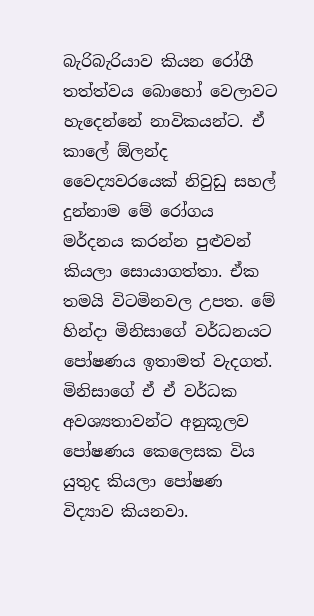බැරිබැරියාව කියන රෝගී තත්ත්වය බොහෝ වෙලාවට හැදෙන්නේ නාවිකයන්ට. ඒ කාලේ ඕලන්ද වෛද්‍යවරයෙක් නිවුඩු සහල් දුන්නාම මේ රෝගය මර්දනය කරන්න පුළුවන් කියලා සොයාගත්තා. ඒක තමයි විටමිනවල උපත. මේ හින්දා මිනිසාගේ වර්ධනයට පෝෂණය ඉතාමත් වැදගත්. මිනිසාගේ ඒ ඒ වර්ධක අවශ්‍යතාවන්ට අනුකූලව පෝෂණය කෙලෙසක විය යුතුද කියලා පෝෂණ විද්‍යාව කියනවා.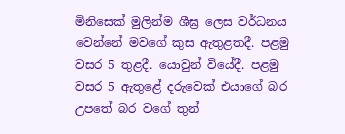මිනිසෙක් මුලින්ම ශීඝ්‍ර ලෙස වර්ධනය වෙන්නේ මවගේ කුස ඇතුළතදී. පළමු වසර 5 තුළදී. යොවුන් වියේදී. පළමු වසර 5 ඇතුළේ දරුවෙක් එයාගේ බර උපතේ බර වගේ තුන්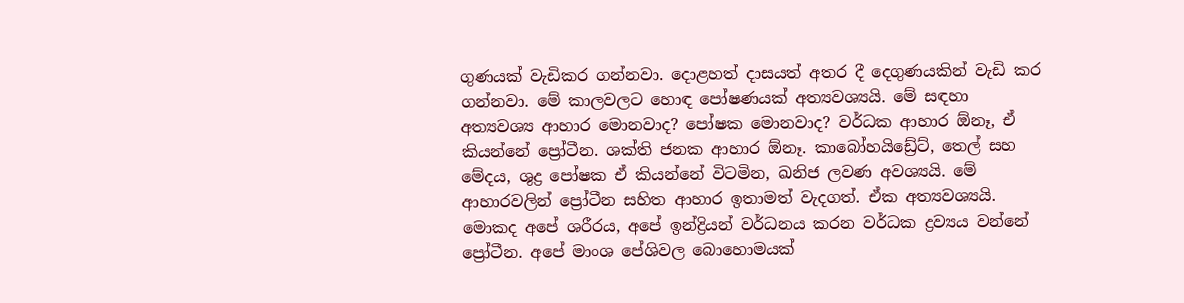ගුණයක් වැඩිකර ගන්නවා. දොළහත් දාසයත් අතර දී දෙගුණයකින් වැඩි කර ගන්නවා. මේ කාලවලට හොඳ පෝෂණයක් අත්‍යවශ්‍යයි. මේ සඳහා අත්‍යවශ්‍ය ආහාර මොනවාද? පෝෂක මොනවාද? වර්ධක ආහාර ඕනෑ, ඒ කියන්නේ ප්‍රෝටීන. ශක්ති ජනක ආහාර ඕනෑ. කාබෝහයිඩ්‍රේට්, තෙල් සහ මේදය, ශුද්‍ර පෝෂක ඒ කියන්නේ විටමින, ඛනිජ ලවණ අවශ්‍යයි. මේ ආහාරවලින් ප්‍රෝටීන සහිත ආහාර ඉතාමත් වැදගත්. ඒක අත්‍යවශ්‍යයි. මොකද අපේ ශරීරය, අපේ ඉන්ද්‍රියන් වර්ධනය කරන වර්ධක ද්‍රව්‍යය වන්නේ ප්‍රෝටීන. අපේ මාංශ පේශිවල බොහොමයක්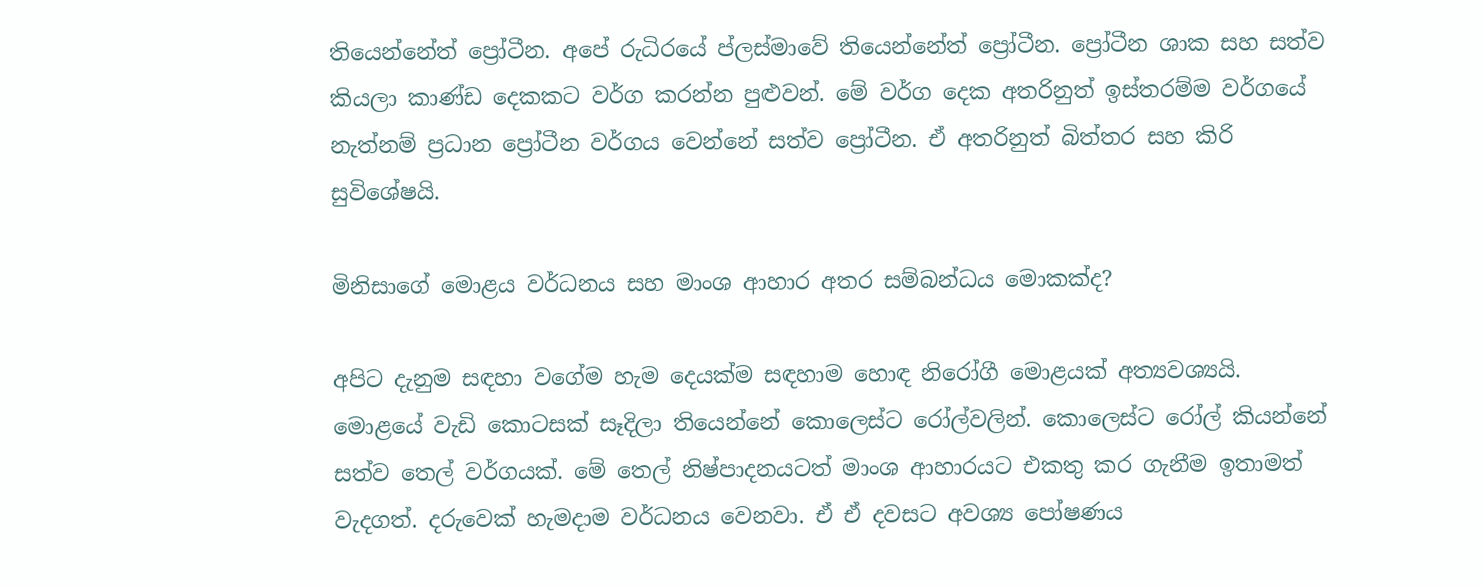තියෙන්නේත් ප්‍රෝටීන. අපේ රුධිරයේ ප්ලස්මාවේ තියෙන්නේත් ප්‍රෝටීන. ප්‍රෝටීන ශාක සහ සත්ව කියලා කාණ්ඩ දෙකකට වර්ග කරන්න පුළුවන්. මේ වර්ග දෙක අතරිනුත් ඉස්තරම්ම වර්ගයේ නැත්නම් ප්‍රධාන ප්‍රෝටීන වර්ගය වෙන්නේ සත්ව ප්‍රෝටීන. ඒ අතරිනුත් බිත්තර සහ කිරි සුවිශේෂයි.

මිනිසාගේ මොළය වර්ධනය සහ මාංශ ආහාර අතර සම්බන්ධය මොකක්ද?

අපිට දැනුම සඳහා වගේම හැම දෙයක්ම සඳහාම හොඳ නිරෝගී මොළයක් අත්‍යවශ්‍යයි. මොළයේ වැඩි කොටසක් සෑදිලා තියෙන්නේ කොලෙස්ට රෝල්වලින්. කොලෙස්ට රෝල් කියන්නේ සත්ව තෙල් වර්ගයක්. මේ තෙල් නිෂ්පාදනයටත් මාංශ ආහාරයට එකතු කර ගැනීම ඉතාමත් වැදගත්. දරුවෙක් හැමදාම වර්ධනය වෙනවා. ඒ ඒ දවසට අවශ්‍ය පෝෂණය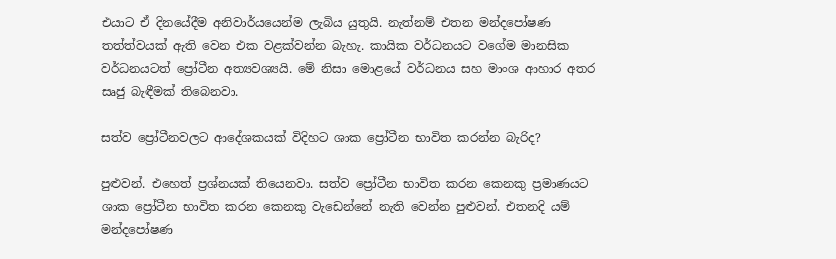එයාට ඒ දිනයේදීම අනිවාර්යයෙන්ම ලැබිය යුතුයි. නැත්නම් එතන මන්දපෝෂණ තත්ත්වයක් ඇති වෙන එක වළක්වන්න බැහැ. කායික වර්ධනයට වගේම මානසික වර්ධනයටත් ප්‍රෝටීන අත්‍යවශ්‍යයි. මේ නිසා මොළයේ වර්ධනය සහ මාංශ ආහාර අතර සෘජු බැඳීමක් තිබෙනවා.

සත්ව ප්‍රෝටීනවලට ආදේශකයක් විදිහට ශාක ප්‍රෝටීන භාවිත කරන්න බැරිද?

පුළුවන්. එහෙත් ප්‍රශ්නයක් තියෙනවා. සත්ව ප්‍රෝටීන භාවිත කරන කෙනකු ප්‍රමාණයට ශාක ප්‍රෝටීන භාවිත කරන කෙනකු වැඩෙන්නේ නැති වෙන්න පුළුවන්. එතනදි යම් මන්දපෝෂණ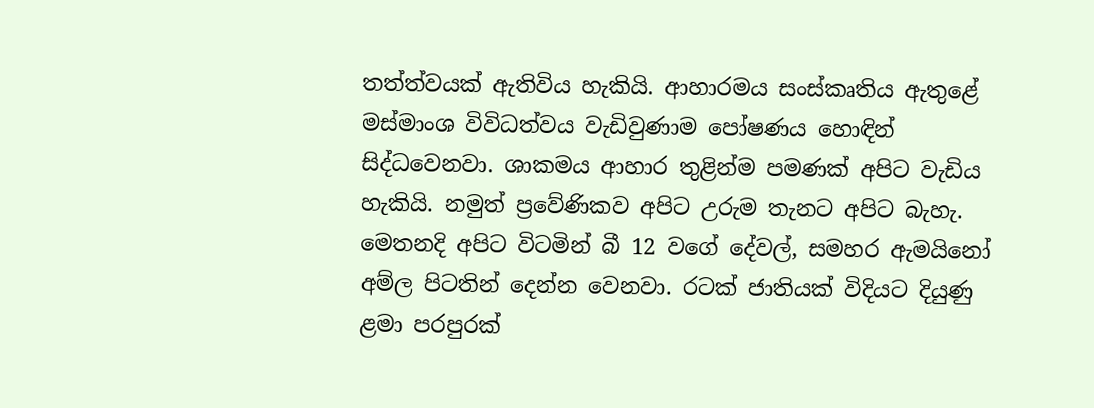තත්ත්වයක් ඇතිවිය හැකියි. ආහාරමය සංස්කෘතිය ඇතුළේ මස්මාංශ විවිධත්වය වැඩිවුණාම පෝෂණය හොඳින් සිද්ධවෙනවා. ශාකමය ආහාර තුළින්ම පමණක් අපිට වැඩිය හැකියි. නමුත් ප්‍රවේණිකව අපිට උරුම තැනට අපිට බැහැ. මෙතනදි අපිට විටමින් බී 12 වගේ දේවල්, සමහර ඇමයිනෝ අම්ල පිටතින් දෙන්න වෙනවා. රටක් ජාතියක් විදියට දියුණු ළමා පරපුරක්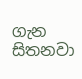ගැන සිතනවා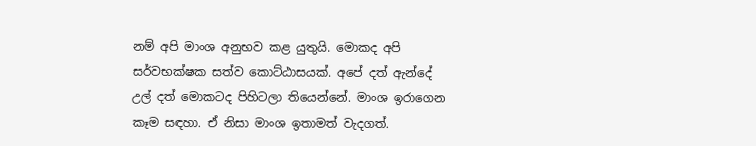නම් අපි මාංශ අනුභව කළ යුතුයි. මොකද අපි සර්වභක්ෂක සත්ව කොට්ඨාසයක්. අපේ දත් ඇන්දේ උල් දත් මොකටද පිහිටලා තියෙන්නේ. මාංශ ඉරාගෙන කෑම සඳහා. ඒ නිසා මාංශ ඉතාමත් වැදගත්.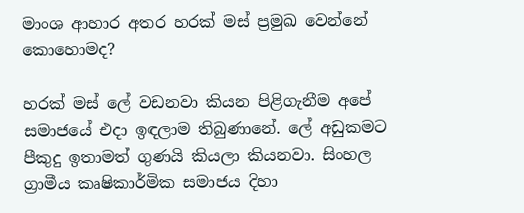මාංශ ආහාර අතර හරක් මස් ප්‍රමුඛ වෙන්නේ කොහොමද?

හරක් මස් ලේ වඩනවා කියන පිළිගැනීම අපේ සමාජයේ එදා ඉඳලාම තිබුණානේ. ලේ අඩුකමට පීකුදු ඉතාමත් ගුණයි කියලා කියනවා. සිංහල ග්‍රාමීය කෘෂිකාර්මික සමාජය දිහා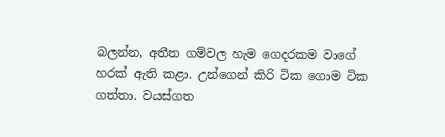බලන්න, අතීත ගම්වල හැම ගෙදරකම වාගේ හරක් ඇති කළා. උන්ගෙන් කිරි ටික ගොම ටික ගත්තා. වයස්ගත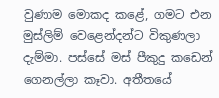වුණාම මොකද කළේ, ගමට එන මුස්ලිම් වෙළෙන්දන්ට විකුණලා දැම්මා. පස්සේ මස් පීකුදු කඩෙන් ගෙනල්ලා කෑවා. අතීතයේ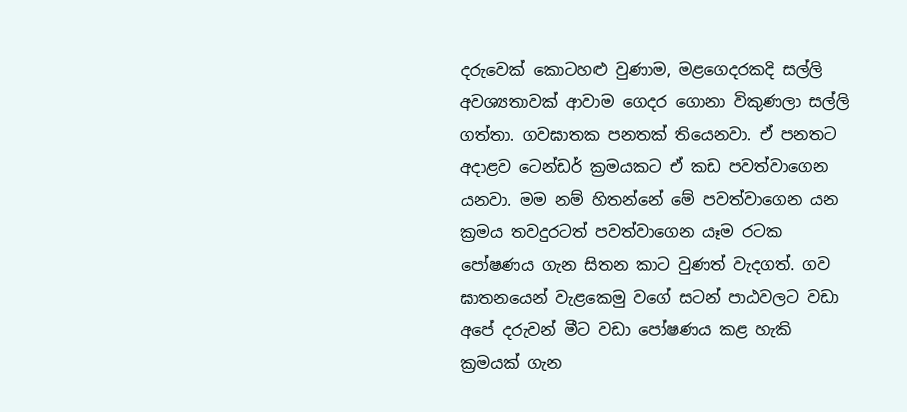දරුවෙක් කොටහළු වුණාම, මළගෙදරකදි සල්ලි අවශ්‍යතාවක් ආවාම ගෙදර ගොනා විකුණලා සල්ලි ගත්තා. ගවඝාතක පනතක් තියෙනවා. ඒ පනතට අදාළව ටෙන්ඩර් ක්‍රමයකට ඒ කඩ පවත්වාගෙන යනවා. මම නම් හිතන්නේ මේ පවත්වාගෙන යන ක්‍රමය තවදුරටත් පවත්වාගෙන යෑම රටක පෝෂණය ගැන සිතන කාට වුණත් වැදගත්. ගව ඝාතනයෙන් වැළකෙමු වගේ සටන් පාඨවලට වඩා අපේ දරුවන් මීට වඩා පෝෂණය කළ හැකි ක්‍රමයක් ගැන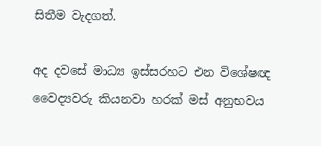සිතීම වැදගත්.

අද දවසේ මාධ්‍ය ඉස්සරහට එන විශේෂඥ වෛද්‍යවරු කියනවා හරක් මස් අනුභවය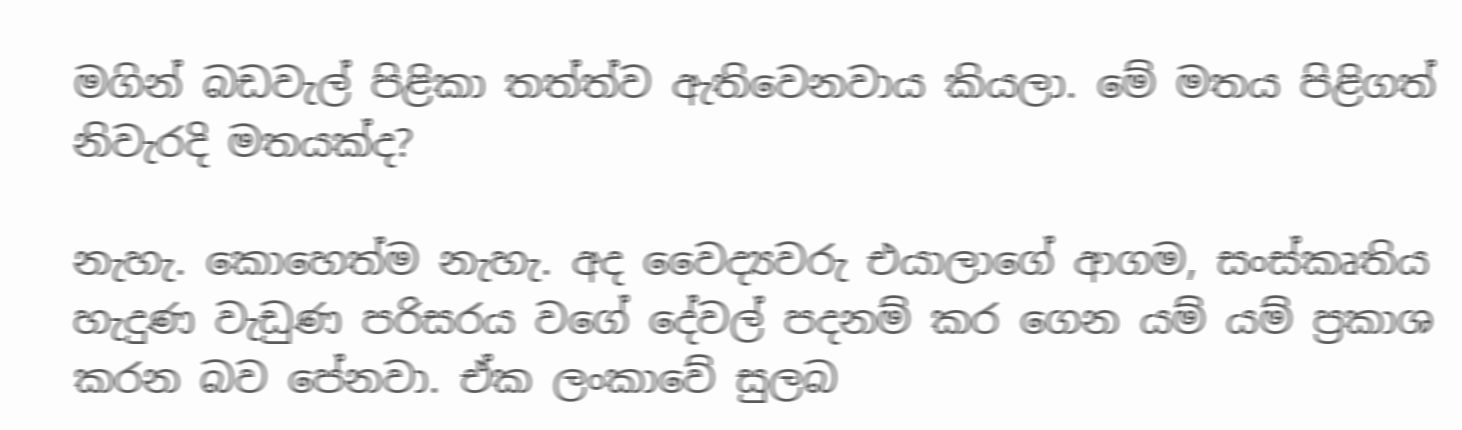මගින් බඩවැල් පිළිකා තත්ත්ව ඇතිවෙනවාය කියලා. මේ මතය පිළිගත් නිවැරදි මතයක්ද?

නැහැ. කොහෙත්ම නැහැ. අද වෛද්‍යවරු එයාලාගේ ආගම, සංස්කෘතිය හැදුණ වැඩුණ පරිසරය වගේ දේවල් පදනම් කර ගෙන යම් යම් ප්‍රකාශ කරන බව පේනවා. ඒක ලංකාවේ සුලබ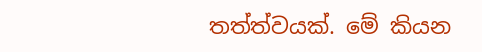තත්ත්වයක්. මේ කියන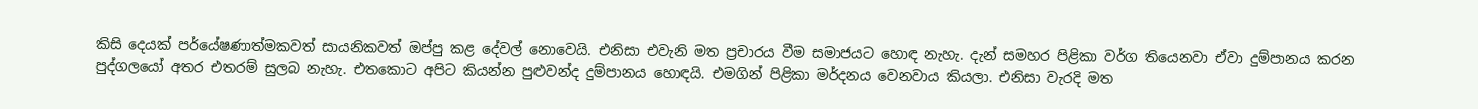කිසි දෙයක් පර්යේෂණාත්මකවත් සායනිකවත් ඔප්පු කළ දේවල් නොවෙයි. එනිසා එවැනි මත ප්‍රචාරය වීම සමාජයට හොඳ නැහැ. දැන් සමහර පිළිකා වර්ග තියෙනවා ඒවා දුම්පානය කරන පුද්ගලයෝ අතර එතරම් සුලබ නැහැ. එතකොට අපිට කියන්න පුළුවන්ද දුම්පානය හොඳයි. එමගින් පිළිකා මර්දනය වෙනවාය කියලා. එනිසා වැරදි මත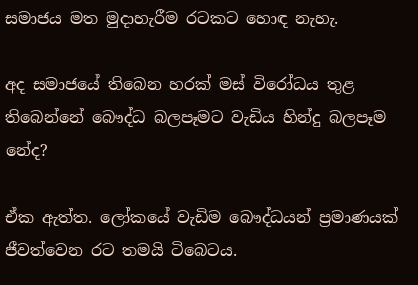සමාජය මත මුදාහැරීම රටකට හොඳ නැහැ.

අද සමාජයේ තිබෙන හරක් මස් විරෝධය තුළ තිබෙන්නේ බෞද්ධ බලපෑමට වැඩිය හින්දු බලපෑම නේද?

ඒක ඇත්ත. ලෝකයේ වැඩිම බෞද්ධයන් ප්‍රමාණයක් ජීවත්වෙන රට තමයි ටිබෙටය.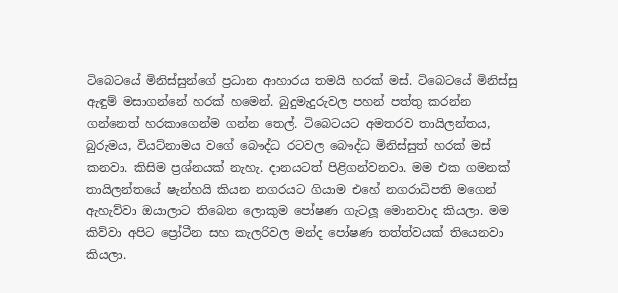ටිබෙටයේ මිනිස්සුන්ගේ ප්‍රධාන ආහාරය තමයි හරක් මස්. ටිබෙටයේ මිනිස්සු ඇඳුම් මසාගන්නේ හරක් හමෙන්. බුදුමැදුරුවල පහන් පත්තු කරන්න ගන්නෙත් හරකාගෙන්ම ගන්න තෙල්. ටිබෙටයට අමතරව තායිලන්තය, බුරුමය, වියට්නාමය වගේ බෞද්ධ රටවල බෞද්ධ මිනිස්සුත් හරක් මස් කනවා. කිසිම ප්‍රශ්නයක් නැහැ. දානයටත් පිළිගන්වනවා. මම එක ගමනක් තායිලන්තයේ ෂැන්හයි කියන නගරයට ගියාම එහේ නගරාධිපති මගෙන් ඇහැව්වා ඔයාලාට තිබෙන ලොකුම පෝෂණ ගැටලූ මොනවාද කියලා. මම කිව්වා අපිට ප්‍රෝටීන සහ කැලරිවල මන්ද පෝෂණ තත්ත්වයක් තියෙනවා කියලා.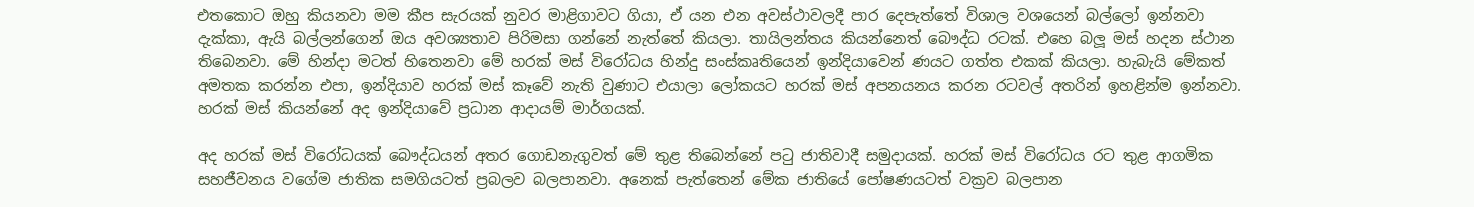එතකොට ඔහු කියනවා මම කීප සැරයක් නුවර මාළිගාවට ගියා, ඒ යන එන අවස්ථාවලදී පාර දෙපැත්තේ විශාල වශයෙන් බල්ලෝ ඉන්නවා දැක්කා, ඇයි බල්ලන්ගෙන් ඔය අවශ්‍යතාව පිරිමසා ගන්නේ නැත්තේ කියලා. තායිලන්තය කියන්නෙත් බෞද්ධ රටක්. එහෙ බලූ මස් හදන ස්ථාන තිබෙනවා. මේ හින්දා මටත් හිතෙනවා මේ හරක් මස් විරෝධය හින්දු සංස්කෘතියෙන් ඉන්දියාවෙන් ණයට ගත්ත එකක් කියලා. හැබැයි මේකත් අමතක කරන්න එපා, ඉන්දියාව හරක් මස් කෑවේ නැති වුණාට එයාලා ලෝකයට හරක් මස් අපනයනය කරන රටවල් අතරින් ඉහළින්ම ඉන්නවා. හරක් මස් කියන්නේ අද ඉන්දියාවේ ප්‍රධාන ආදායම් මාර්ගයක්.

අද හරක් මස් විරෝධයක් බෞද්ධයන් අතර ගොඩනැගුවත් මේ තුළ තිබෙන්නේ පටු ජාතිවාදී සමුදායක්. හරක් මස් විරෝධය රට තුළ ආගමික සහජීවනය වගේම ජාතික සමගියටත් ප්‍රබලව බලපානවා. අනෙක් පැත්තෙන් මේක ජාතියේ පෝෂණයටත් වක්‍රව බලපාන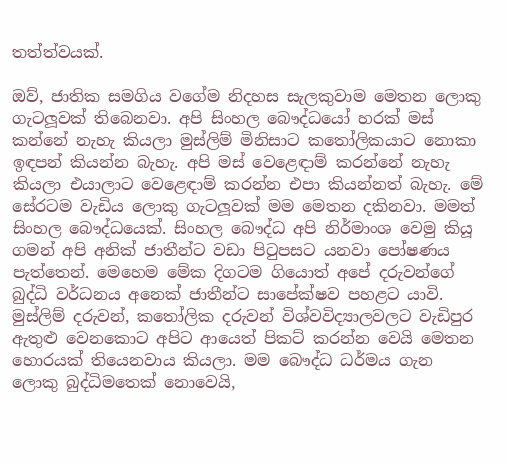තත්ත්වයක්.

ඔව්, ජාතික සමගිය වගේම නිදහස සැලකුවාම මෙතන ලොකු ගැටලූවක් තිබෙනවා. අපි සිංහල බෞද්ධයෝ හරක් මස් කන්නේ නැහැ කියලා මුස්ලිම් මිනිසාට කතෝලිකයාට නොකා ඉඳපන් කියන්න බැහැ. අපි මස් වෙළෙඳාම් කරන්නේ නැහැ කියලා එයාලාට වෙළෙඳාම් කරන්න එපා කියන්නත් බැහැ. මේ සේරටම වැඩිය ලොකු ගැටලූවක් මම මෙතන දකිනවා. මමත් සිංහල බෞද්ධයෙක්. සිංහල බෞද්ධ අපි නිර්මාංශ වෙමු කියූ ගමන් අපි අනික් ජාතීන්ට වඩා පිටුපසට යනවා පෝෂණය පැත්තෙන්. මෙහෙම මේක දිගටම ගියොත් අපේ දරුවන්ගේ බුද්ධි වර්ධනය අනෙක් ජාතීන්ට සාපේක්ෂව පහළට යාවි. මුස්ලිම් දරුවන්, කතෝලික දරුවන් විශ්වවිද්‍යාලවලට වැඩිපුර ඇතුළු වෙනකොට අපිට ආයෙත් පිකට් කරන්න වෙයි මෙතන හොරයක් තියෙනවාය කියලා. මම බෞද්ධ ධර්මය ගැන ලොකු බුද්ධිමතෙක් නොවෙයි,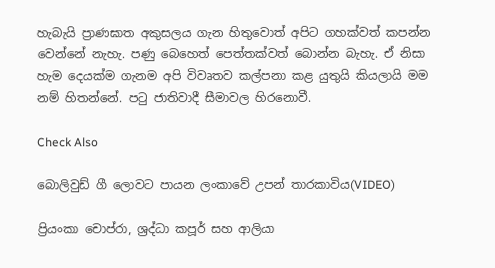හැබැයි ප්‍රාණඝාත අකුසලය ගැන හිතුවොත් අපිට ගහක්වත් කපන්න වෙන්නේ නැහැ. පණු බෙහෙත් පෙත්තක්වත් බොන්න බැහැ. ඒ නිසා හැම දෙයක්ම ගැනම අපි විවෘතව කල්පනා කළ යුතුයි කියලායි මම නම් හිතන්නේ. පටු ජාතිවාදී සීමාවල හිරනොවී.

Check Also

බොලිවුඩ් ගී ලොවට පායන ලංකාවේ උපන් තාරකාවිය(VIDEO)

ප්‍රියංකා චොප්රා, ශ්‍රද්ධා කපූර් සහ ආලියා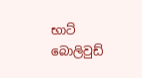භාට් බොලිවුඩ්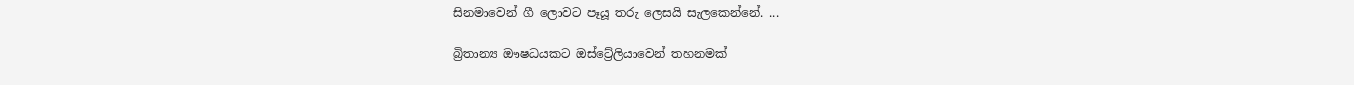සිනමාවෙන් ගී ලොවට පෑයූ තරු ලෙසයි සැලකෙන්නේ. ...

බ්‍රිතාන්‍ය ඖෂධයකට ඔස්ට්‍රේලියාවෙන් තහනමක්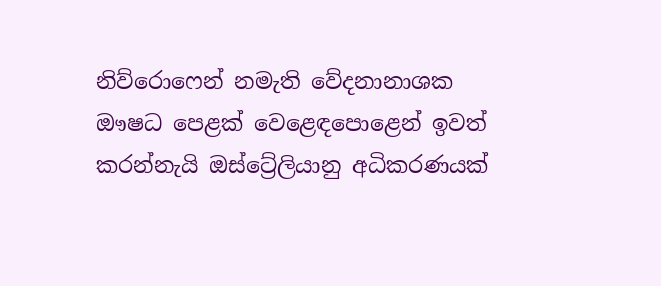නිව්රොෆෙන් නමැති වේදනානාශක ඖෂධ පෙළක් වෙළෙඳපොළෙන් ඉවත් කරන්නැයි ඔස්ට්‍රේලියානු අධිකරණයක්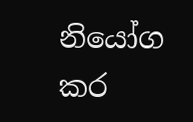නියෝග කර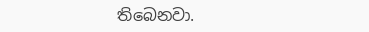තිබෙනවා.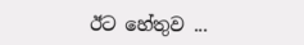ඊට හේතුව ...